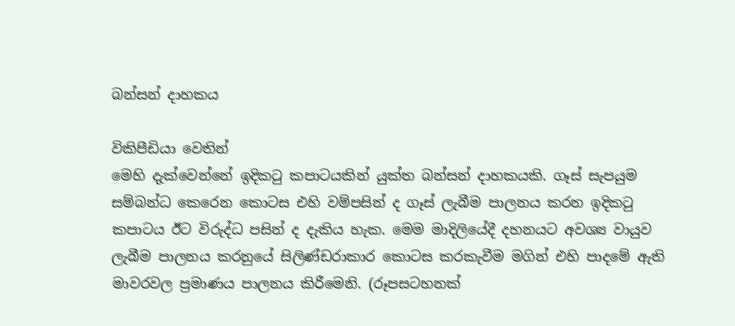බන්සන් දාහකය

විකිපීඩියා වෙතින්
මෙහි දැක්වෙන්නේ ඉදිකටු කපාටයකින් යුක්ත බන්සන් දාහකයකි. ගෑස් සැපයුම සම්බන්ධ කෙරෙන කොටස එහි වම්පසින් ද ගෑස් ලැබීම පාලනය කරන ඉදිකටු කපාටය ඊට ‍විරුද්ධ පසින් ද දැකිය හැක. මෙම මාදිලියේදී දහනයට අවශ්‍ය වායුව ලැබීම පාලනය කරනුයේ සිලිණ්ඩරාකාර කොටස කරකැවීම මගින් එහි පාදමේ ඇති මාවරවල ප්‍රමාණය පාලනය කිරීමෙනි. (රූපසටහනක්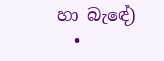හා ‍බැ‍ඳේ)
  •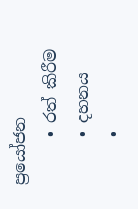ප්‍රයෝජන
      • රත් කිරීම
      • දහනය
      •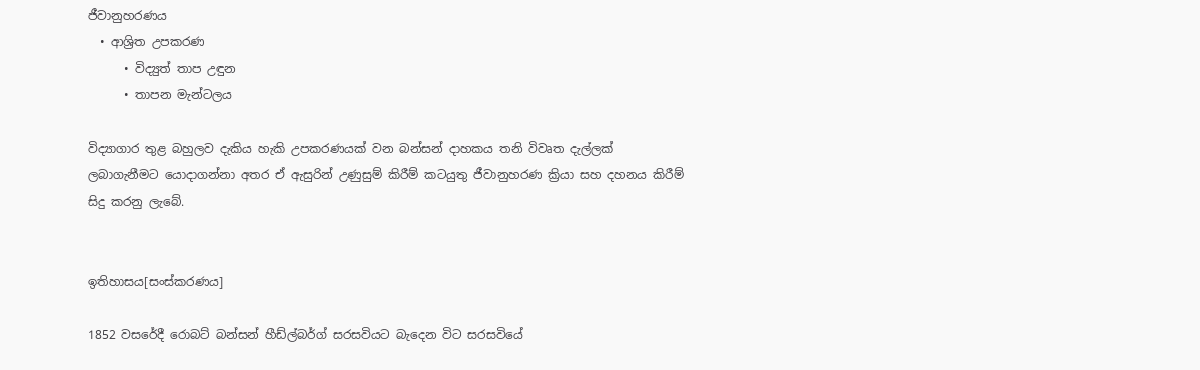ජීවානුහරණය
  • ආශ්‍රිත උපකරණ
      • විද්‍යුත් තාප උඳුන
      • තාපන මැන්ටලය

විද්‍යාගාර තුළ බහුලව දැකිය හැකි උපකරණයක් වන බන්සන් දාහකය තනි විවෘත දැල්ලක් ලබාගැනීමට යොදාගන්නා අතර ඒ ඇසුරින් උණුසුම් කිරීම් කටයුතු ජීවානුහරණ ක්‍රියා සහ දහනය කිරී‍ම් සිදු කරනු ලැබේ.


ඉතිහාසය[සංස්කරණය]

1852 වසරේදී රොබට් බන්සන් හීඩ්ල්බර්ග් සරසවියට බැදෙන විට සරසවියේ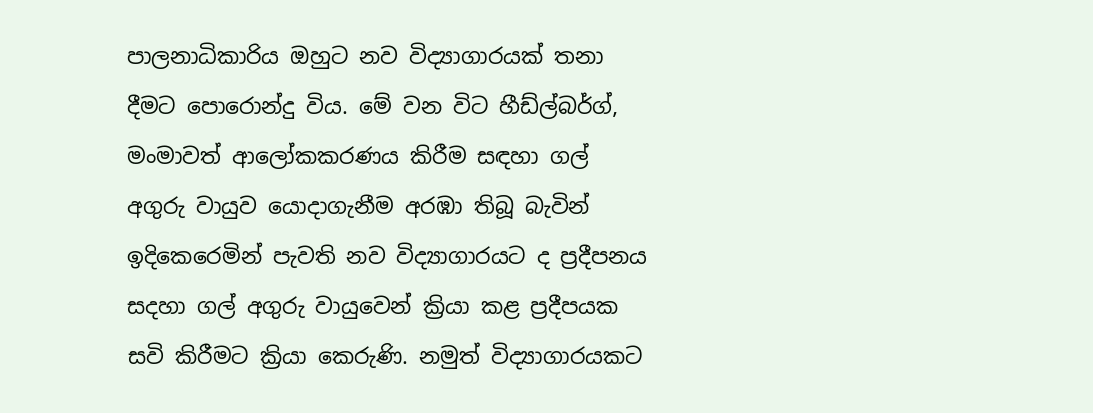පාලනාධිකාරිය ඔහුට නව විද්‍යාගාරයක් තනා දීමට පොරොන්දු විය. මේ වන විට හීඩ්ල්බර්ග්, මංමාවත් ආලෝකකරණය කිරීම සඳහා ගල් අගුරු වායුව යොදාගැනීම අරඹා තිබූ බැවින් ඉදිකෙරෙමින් පැවති නව විද්‍යාගාරයට ද ප්‍රදීපනය සදහා ගල් අගුරු වායුවෙන් ක්‍රියා කළ ප්‍රදීපයක සවි කිරීමට ක්‍රියා කෙරුණි. නමුත් විද්‍යාගාරයකට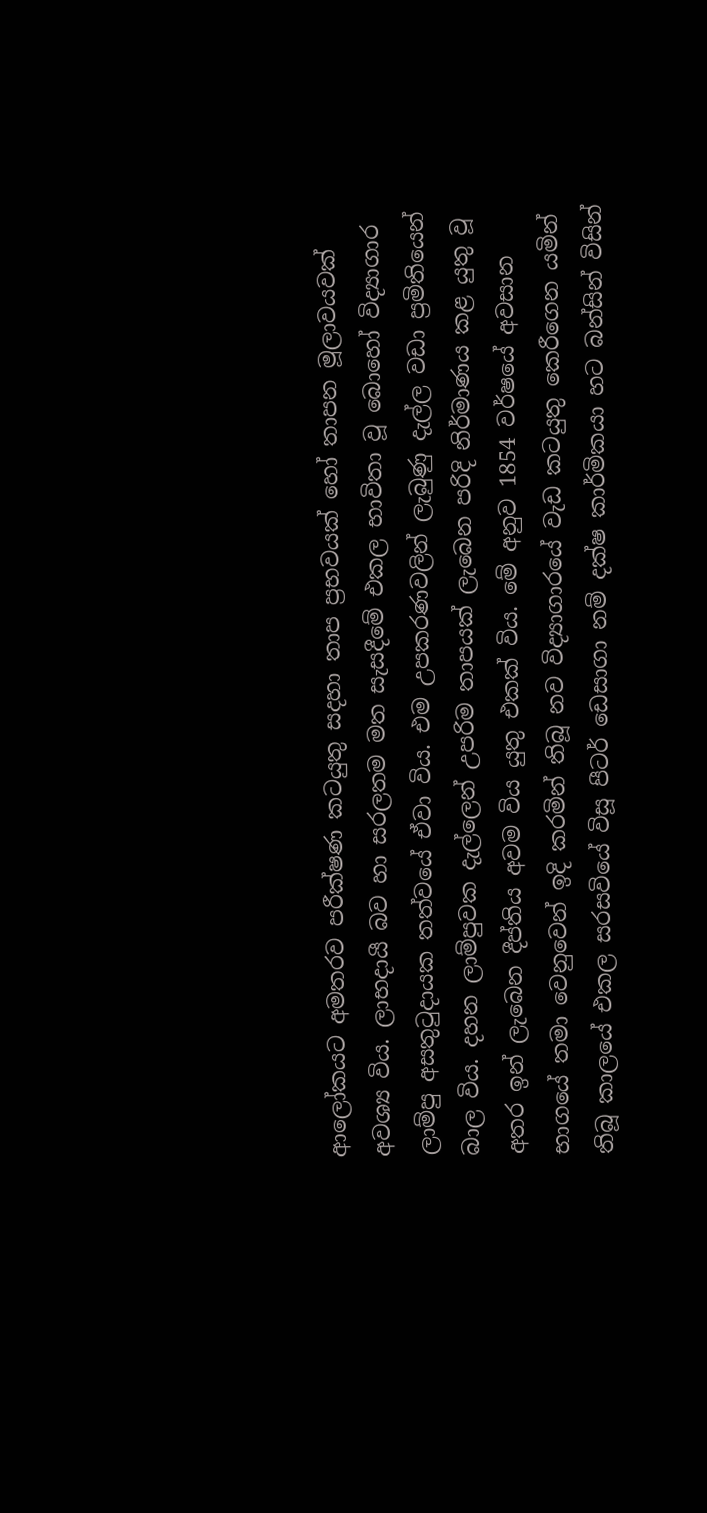ආලෝකයට අමතරව පරීක්ෂණ කටයුතු සදහා තාප ප්‍රභවයක් හෝ තාපන මූලාවයවක් අවශ්‍ය විය. ලාභදායී බව හා සරලතම මත සැසදීමේ එකල භාවිතා වූ බොහෝ විද්‍යාගාර ලාම්පු අසතුටුදායක තත්වයේ ඒවා විය. එම උපකරණවලින් ලැබුණු දැල්ල වඩා ප්‍රමිතියෙන් බාල විය. දහන ලාම්පුවක දැල්ලෙන් උපරිම තාපයක් ලැබෙන පරිදි නිර්මාණය කළ යුතු වූ අතර ඉන් ලැබෙන දීප්තිය අවම විය යුතු එකක් විය. මේ අනුව 1854 වර්ෂයේ අවසාන භාගයේ තමා වෙනුවෙන් ඉදි කරමින් තිබූ නව විද්‍යාගාරයේ වැඩ කටයුතු කෙරීගෙන යමින් තිබූ කාලයේ එකල සරසවියේ විසූ පීටර් ඩෙසාගා නම් දක්ෂ කාර්මිකයා හට බන්සින් විසින්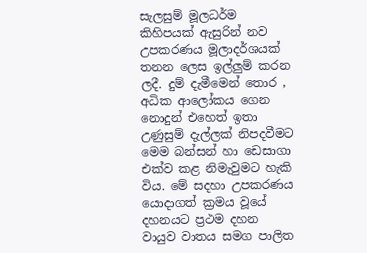සැලසුම් මූලධර්ම කිහිපයක් ඇසුරින් නව උපකරණය මූලාදර්ශයක් තනන ලෙස ඉල්ලුම් කරන ලදී. දුම් දැමීමෙන් තොර , අධික ආ‍ලෝකය ගෙන නොදුන් එහෙත් ඉතා උණුසුම් දැල්ලක් නිපදවීමට මෙම බන්සන් හා ඩෙසාගා එක්ව කළ නිමැවුමට හැකි විය. මේ සදහා උපකරණය‍ යොදාගත් ක්‍රමය වූයේ දහනයට ප්‍රථම දහන වායුව වාතය සමග පාලිත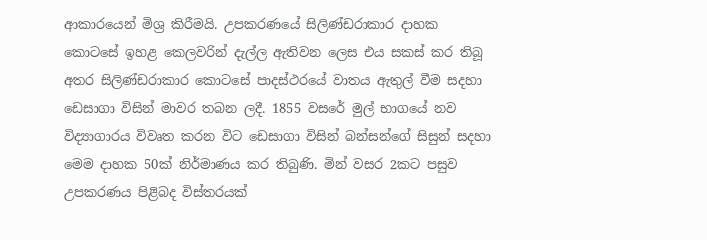ආකාරයෙන් මිශ්‍ර කිරී‍මයි. උපකරණයේ සිලිණ්ඩරාකාර දාහක කොටසේ ඉහළ කෙලවරින් දැල්ල ඇතිවන ලෙස එය සකස් කර තිබූ අතර සිලිණ්ඩරාකාර කොටසේ පාදස්ථරයේ වාතය ඇතුල් වීම සදහා ඩෙසාගා විසින් ‍මාවර තබන ලදී. 1855 වසරේ මුල් භාගයේ නව විද්‍යාගාරය විවෘත කරන විට ඩෙසාගා විසින් බන්සන්ගේ සිසුන් සදහා මෙම දාහක 50ක් නිර්මාණය කර තිබුණි. මින් වසර 2කට පසුව උපකරණය පිළිබද විස්තරයක්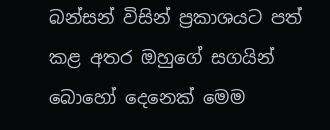බන්සන් විසින් ප්‍රකාශයට පත් කළ අතර ඔහුගේ සගයින් බොහෝ දෙනෙක් මෙම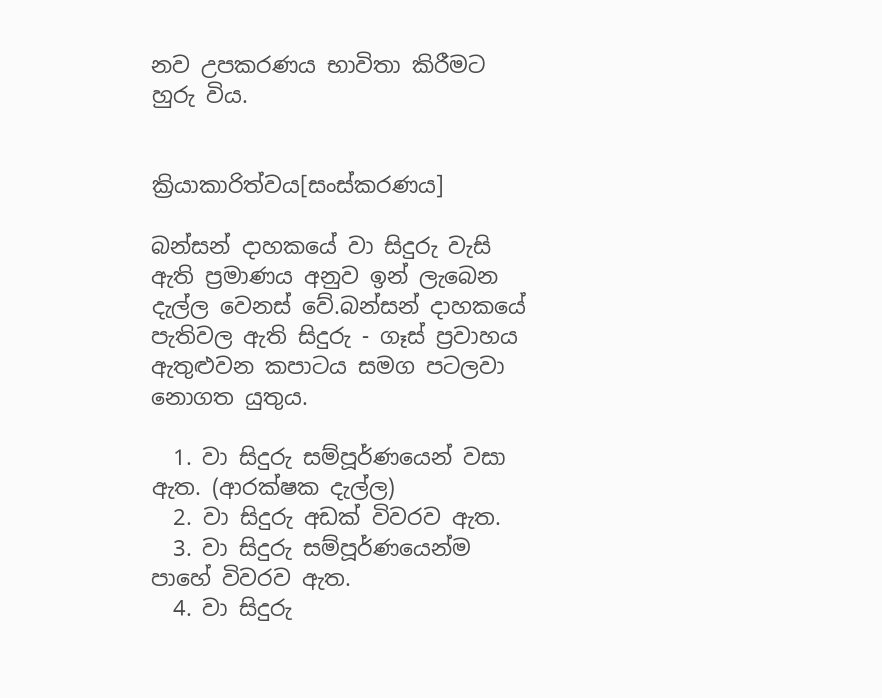නව උපකරණය භාවිතා කිරීමට හුරු විය.


ක්‍රියාකාරිත්වය[සංස්කරණය]

බන්සන් දාහකයේ වා සිදුරු වැසි ඇති ප්‍රමාණය අනුව ඉන් ලැබෙන දැල්ල වෙනස් වේ.බන්සන් දාහකයේ පැතිවල ඇති සිදුරු - ගෑස් ප්‍රවාහය ඇතුළුවන කපාටය සමග පටලවා නොගත යුතුය.

  1. වා සිදුරු සම්පූර්ණයෙන් වසා ඇත. (ආරක්ෂක දැල්ල)
  2. වා සිදුරු අඩක් විවරව ඇත.
  3. වා සිදුරු සම්පූර්ණයෙන්ම පාහේ විවරව ඇත.
  4. වා සිදුරු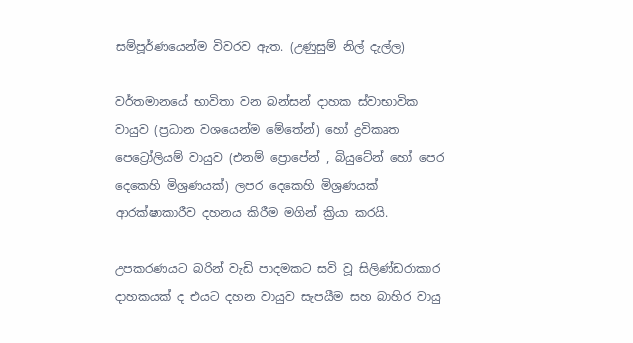සම්පූර්ණයෙන්ම විවරව ඇත. (උණුසුම් නිල් දැල්ල)

වර්තමානයේ භාවිතා වන බන්සන් දාහක ස්වාභාවික වායුව (ප්‍රධාන වශයෙන්ම මේතේන්) හෝ ද්‍රවිකෘත පෙට්‍රෝලියම් වායුව (එනම් ප්‍රොපේන් , බියුටේන් හෝ පෙර දෙකෙහි මිශ්‍රණයක්) ලපර දෙකෙහි මිශ්‍රණයක් ආරක්ෂාකාරීව දහනය කිරීම මගින් ක්‍රියා කරයි.

උපකරණයට බරින් වැඩි පාදමකට සවි වූ සිලිණ්ඩරාකාර දාහකයක් ද එයට දහන වායුව සැපයීම සහ බාහිර වායු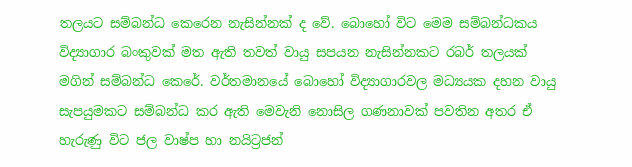තලයට සම්බන්ධ කෙරෙන නැසින්නක් ද වේ. බොහෝ විට මෙම සම්බන්ධකය විද්‍යාගාර බංකුවක් මත ඇති තවත් වායු සපයන නැසින්නකට රබර් තලයක් මගින් සම්බන්ධ කෙරේ. වර්තමානයේ බොහෝ විද්‍යාගාරවල මධ්‍යයක දහන වායු සැපයුමකට සම්බන්ධ කර ඇති මෙවැනි නොසිල ගණනාවක් පවතින අතර ඒ හැරුණු විට ජල වාෂ්ප හා නයිට්‍රජන්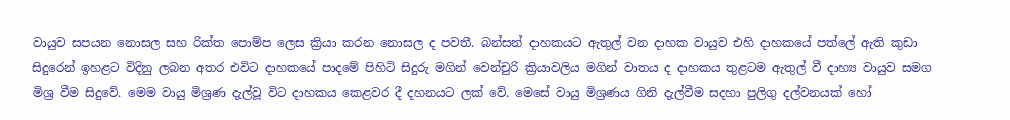වායුව සපයන නොසල සහ රික්ත පොම්ප ලෙස ක්‍රියා කරන නොසල ද පවතී. බන්සන් දාහකයට ඇතුල් වන දාහක වායුව එහි දාහකයේ පත්ලේ ඇති කුඩා සිදුරෙන් ඉහළට විදිනු ලබන අතර එවිට දාහකයේ පාදමේ පිහිටි සිදුරු මගින් වෙන්චුරි ක්‍රියාවලිය මගින් වාතය ද දාහකය තුළටම ඇතුල් වී දාහ්‍ය වායුව සමග මිශ්‍ර වීම සිදුවේ. මෙම වායු මිශ්‍රණ දැල්වූ විට දාහකය කෙළවර දී දහනයට ලක් වේ. මෙසේ වායු මිශ්‍රණය ගිනි දැල්වීම සදහා පුලිගු දල්වනයක් හෝ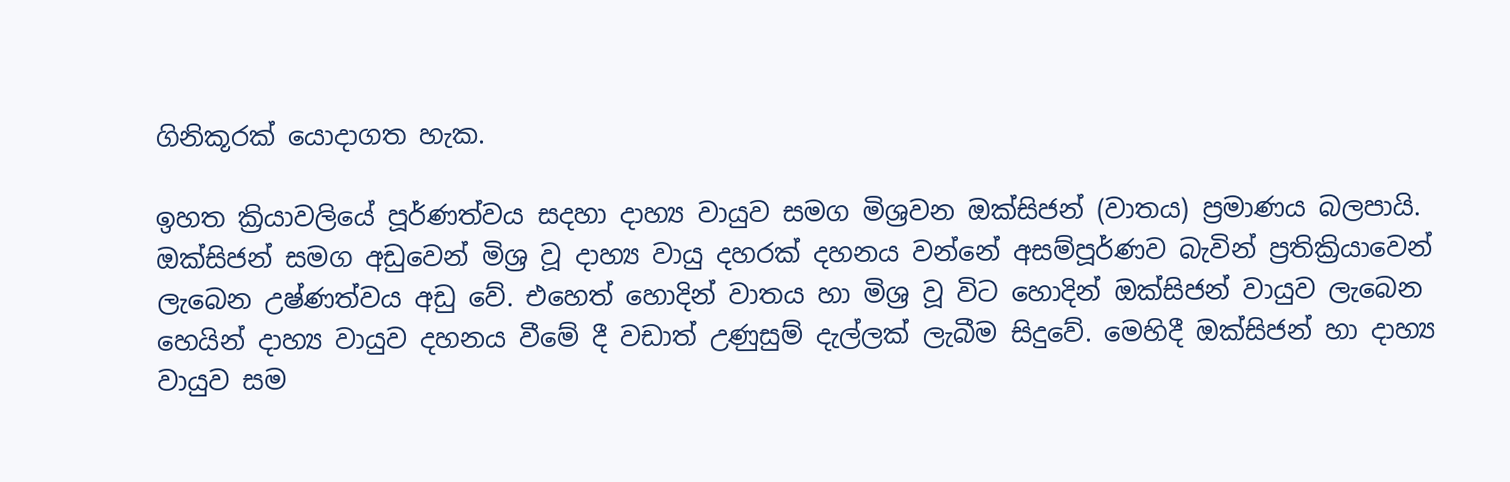ගිනිකූරක් යොදාගත හැක.

ඉහත ක්‍රියාවලියේ පූර්ණත්වය සදහා දාහ්‍ය වායුව සමග මිශ්‍රවන ඔක්සිජන් (වාතය) ප්‍රමාණය බලපායි. ඔක්සිජන් සමග අඩුවෙන් මිශ්‍ර වූ දාහ්‍ය වායු දහරක් දහනය වන්නේ අසම්පූර්ණව බැවින් ප්‍රතික්‍රියාවෙන් ලැබෙන උෂ්ණත්වය අඩු වේ. එහෙත් හොදින් වාතය හා මිශ්‍ර වූ විට හොදින් ඔක්සිජන් වායුව ලැබෙන හෙයින් දාහ්‍ය වායුව දහනය වීමේ දී වඩාත් උණුසුම් දැල්ලක් ලැබීම සිදුවේ. මෙහිදී ඔක්සිජන් හා දාහ්‍ය වායුව සම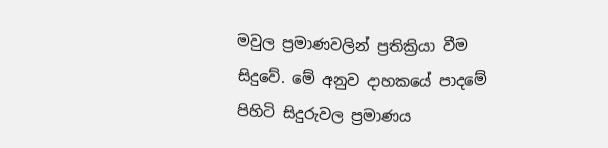මවුල ප්‍රමාණවලින් ප්‍රතික්‍රියා වීම සිදුවේ. මේ අනුව දාහකයේ පාදමේ පිහිටි සිදුරුවල ප්‍රමාණය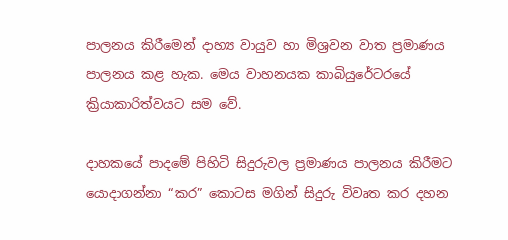පාලනය කිරීමෙන් දාහ්‍ය වායුව හා මිශ්‍රවන වාත ප්‍රමාණය පාලනය කළ හැක. මෙය වාහනයක කාබියුරේටරයේ ක්‍රියාකාරිත්වයට සම වේ.

දාහකයේ පාදමේ පිහිටි සිදුරුවල ප්‍රමාණය පාලනය කිරීමට යොදාගන්නා “කර” කොටස මගින් සිදුරු විවෘත කර දහන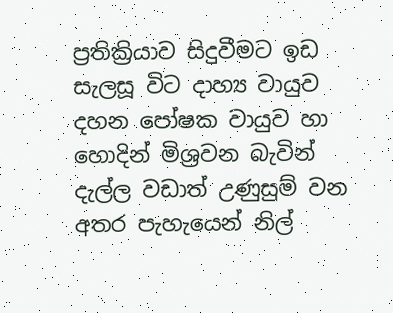ප්‍රතික්‍රියාව සිදුවීමට ඉඩ සැලසූ විට දාහ්‍ය වායුව දහන පෝෂක වායුව හා හොදින් මිශ්‍රවන බැවින් දැල්ල වඩාත් උණුසුම් වන අතර පැහැයෙන් නිල්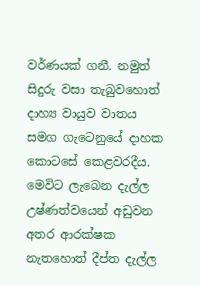වර්ණ‍යක් ගනී. නමුත් සිදුරු වසා තැබුවහොත් දාහ්‍ය වායුව වාතය සමග ගැටෙනුයේ දාහක කොටසේ කෙළවරදීය. මෙවිට ලැබෙන දැල්ල උෂ්ණත්වයෙන් අඩුවන අතර ආරක්ෂක නැතහොත් දීප්ත දැල්ල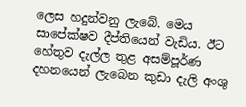ලෙස හදුන්වනු ලැබේ. මෙය සාපේක්ෂව දීප්තියෙන් වැඩිය. ඊට හේතුව දැල්ල තුළ අසම්පූර්ණ දහනයෙන් ලැබෙන කුඩා දැලි අංශු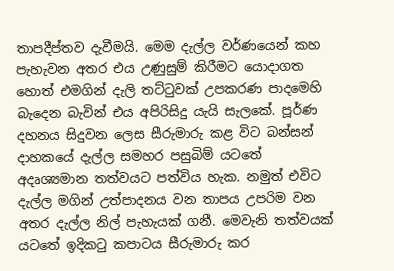තාපදීප්තව දැවීමයි. මෙම දැල්ල වර්ණයෙන් කහ පැහැවන අතර එය උණුසුම් කිරීමට යොදාගත හොත් එමගින් දැලි තට්ටුවක් උපකරණ පාදමෙහි බැදෙන බැවින් එය අපිරිසිදු යැයි සැලකේ. පූර්ණ දහනය සිදුවන ලෙස සීරුමාරු කළ විට බන්සන් දාහකයේ දැල්ල සමහර පසුබිම් යටතේ අදෘශ්‍යමාන තත්වයට පත්විය හැක. නමුත් එවිට දැල්ල මගින් උත්පාදනය වන තාපය උපරිම වන අතර දැල්ල නිල් පැහැයක් ගනී. මෙවැනි තත්වයක් යටතේ ඉදිකටු කපාටය සීරුමාරු කර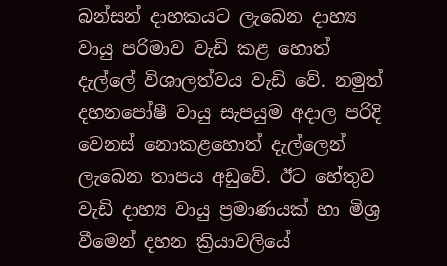බන්සන් දාහකයට ලැබෙන දාහ්‍ය වායු පරිමාව වැඩි කළ හොත් දැල්ලේ විශාලත්වය වැඩි වේ. නමුත් දහනපෝෂී වායු සැපයුම අදාල පරිදි වෙනස් නොකළහොත් දැල්ලෙන් ලැබෙන තාපය අඩුවේ. ඊට හේතුව වැඩි දාහ්‍ය වායු ප්‍රමාණයක් හා මිශ්‍ර වීමෙන් දහන ක්‍රියාවලියේ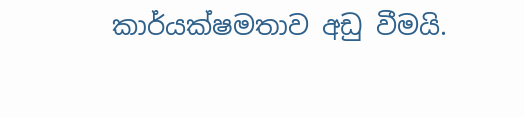කාර්යක්ෂමතාව අඩු වීමයි.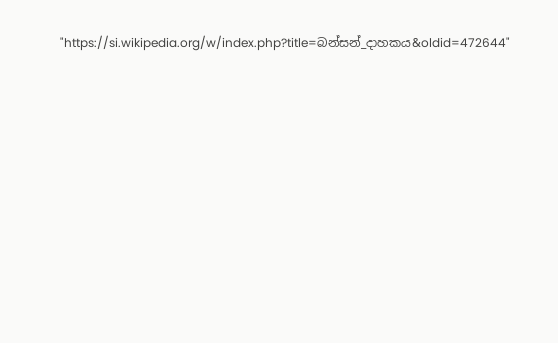"https://si.wikipedia.org/w/index.php?title=බන්සන්_දාහකය&oldid=472644"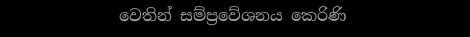වෙතින් සම්ප්‍රවේශනය කෙරිණි